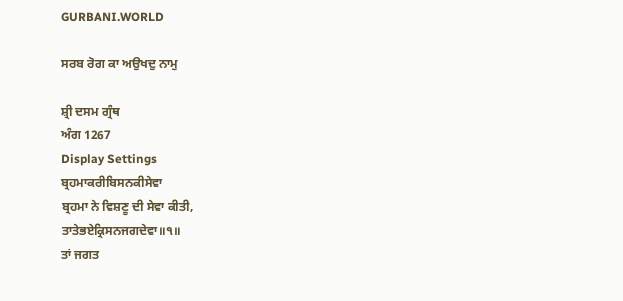GURBANI.WORLD

ਸਰਬ ਰੋਗ ਕਾ ਅਉਖਦੁ ਨਾਮੁ

ਸ਼੍ਰੀ ਦਸਮ ਗ੍ਰੰਥ
ਅੰਗ 1267
Display Settings
ਬ੍ਰਹਮਾਕਰੀਬਿਸਨਕੀਸੇਵਾ
ਬ੍ਰਹਮਾ ਨੇ ਵਿਸ਼ਣੂ ਦੀ ਸੇਵਾ ਕੀਤੀ,
ਤਾਤੇਭਏਕ੍ਰਿਸਨਜਗਦੇਵਾ॥੧॥
ਤਾਂ ਜਗਤ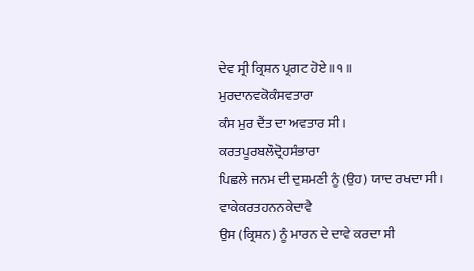ਦੇਵ ਸ੍ਰੀ ਕ੍ਰਿਸ਼ਨ ਪ੍ਰਗਟ ਹੋਏ ॥੧॥
ਮੁਰਦਾਨਵਕੋਕੰਸਵਤਾਰਾ
ਕੰਸ ਮੁਰ ਦੈਂਤ ਦਾ ਅਵਤਾਰ ਸੀ।
ਕਰਤਪੂਰਬਲੌਦ੍ਰੋਹਸੰਭਾਰਾ
ਪਿਛਲੇ ਜਨਮ ਦੀ ਦੁਸ਼ਮਣੀ ਨੂੰ (ਉਹ) ਯਾਦ ਰਖਦਾ ਸੀ।
ਵਾਕੇਕਰਤਹਨਨਕੇਦਾਵੈ
ਉਸ (ਕ੍ਰਿਸ਼ਨ) ਨੂੰ ਮਾਰਨ ਦੇ ਦਾਵੇ ਕਰਦਾ ਸੀ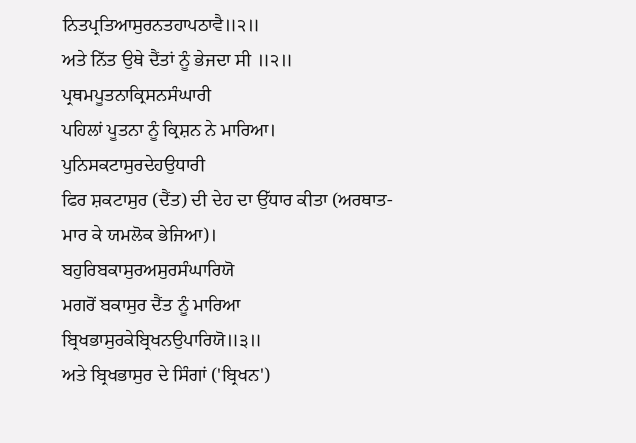ਨਿਤਪ੍ਰਤਿਆਸੁਰਨਤਹਾਪਠਾਵੈ॥੨॥
ਅਤੇ ਨਿੱਤ ਉਥੇ ਦੈਂਤਾਂ ਨੂੰ ਭੇਜਦਾ ਸੀ ॥੨॥
ਪ੍ਰਥਮਪੂਤਨਾਕ੍ਰਿਸਨਸੰਘਾਰੀ
ਪਹਿਲਾਂ ਪੂਤਨਾ ਨੂੰ ਕ੍ਰਿਸ਼ਨ ਨੇ ਮਾਰਿਆ।
ਪੁਨਿਸਕਟਾਸੁਰਦੇਹਉਧਾਰੀ
ਫਿਰ ਸ਼ਕਟਾਸੁਰ (ਦੈਂਤ) ਦੀ ਦੇਹ ਦਾ ਉੱਧਾਰ ਕੀਤਾ (ਅਰਥਾਤ-ਮਾਰ ਕੇ ਯਮਲੋਕ ਭੇਜਿਆ)।
ਬਹੁਰਿਬਕਾਸੁਰਅਸੁਰਸੰਘਾਰਿਯੋ
ਮਗਰੋਂ ਬਕਾਸੁਰ ਦੈਂਤ ਨੂੰ ਮਾਰਿਆ
ਬ੍ਰਿਖਭਾਸੁਰਕੇਬ੍ਰਿਖਨਉਪਾਰਿਯੋ॥੩॥
ਅਤੇ ਬ੍ਰਿਖਭਾਸੁਰ ਦੇ ਸਿੰਗਾਂ ('ਬ੍ਰਿਖਨ')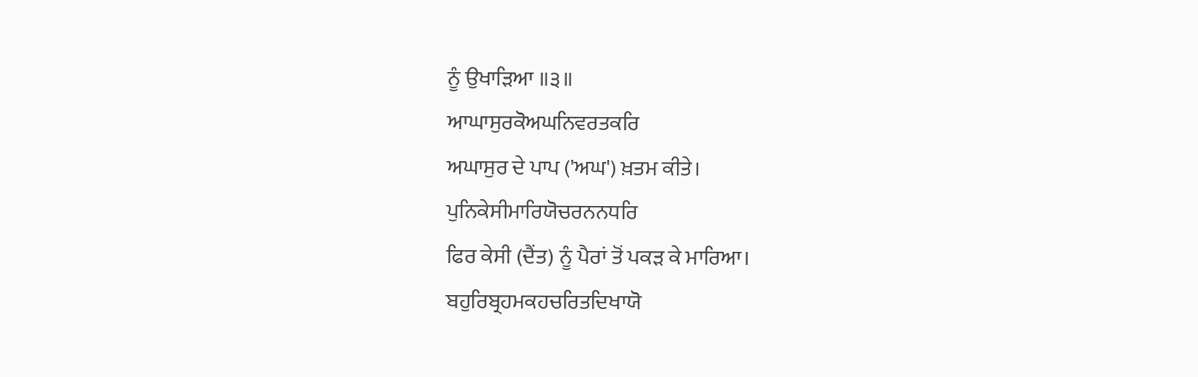ਨੂੰ ਉਖਾੜਿਆ ॥੩॥
ਆਘਾਸੁਰਕੋਅਘਨਿਵਰਤਕਰਿ
ਅਘਾਸੁਰ ਦੇ ਪਾਪ ('ਅਘ') ਖ਼ਤਮ ਕੀਤੇ।
ਪੁਨਿਕੇਸੀਮਾਰਿਯੋਚਰਨਨਧਰਿ
ਫਿਰ ਕੇਸੀ (ਦੈਂਤ) ਨੂੰ ਪੈਰਾਂ ਤੋਂ ਪਕੜ ਕੇ ਮਾਰਿਆ।
ਬਹੁਰਿਬ੍ਰਹਮਕਹਚਰਿਤਦਿਖਾਯੋ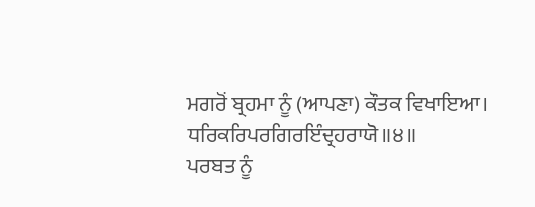ਮਗਰੋਂ ਬ੍ਰਹਮਾ ਨੂੰ (ਆਪਣਾ) ਕੌਤਕ ਵਿਖਾਇਆ।
ਧਰਿਕਰਿਪਰਗਿਰਇੰਦ੍ਰਹਰਾਯੋ॥੪॥
ਪਰਬਤ ਨੂੰ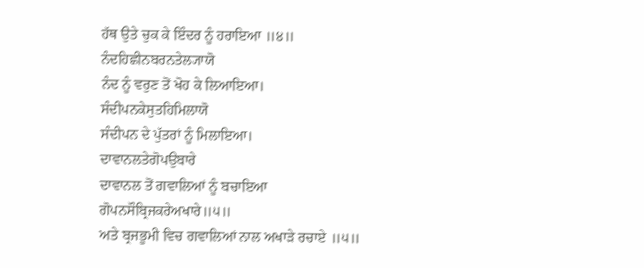ਹੱਥ ਉਤੇ ਚੁਕ ਕੇ ਇੰਦਰ ਨੂੰ ਹਰਾਇਆ ॥੪॥
ਨੰਦਹਿਛੀਨਬਰਨਤੇਲ੍ਯਾਯੋ
ਨੰਦ ਨੂੰ ਵਰੁਣ ਤੋਂ ਖੋਹ ਕੇ ਲਿਆਇਆ।
ਸੰਦੀਪਨਕੇਸੁਤਹਿਮਿਲਾਯੋ
ਸੰਦੀਪਨ ਦੇ ਪੁੱਤਰਾਂ ਨੂੰ ਮਿਲਾਇਆ।
ਦਾਵਾਨਲਤੇਗੋਪਉਬਾਰੇ
ਦਾਵਾਨਲ ਤੋਂ ਗਵਾਲਿਆਂ ਨੂੰ ਬਚਾਇਆ
ਗੋਪਨਸੌਬ੍ਰਿਜਕਰੇਅਖਾਰੇ॥੫॥
ਅਤੇ ਬ੍ਰਜਭੂਮੀ ਵਿਚ ਗਵਾਲਿਆਂ ਨਾਲ ਅਖਾੜੇ ਰਚਾਏ ॥੫॥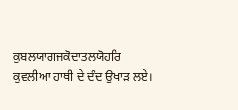ਕੁਬਲਯਾਗਜਕੋਦਾਤਲਯੋਹਰਿ
ਕੁਵਲੀਆ ਹਾਥੀ ਦੇ ਦੰਦ ਉਖਾੜ ਲਏ।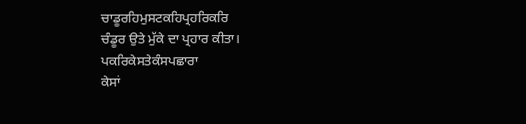ਚਾਡੂਰਹਿਮੁਸਟਕਹਿਪ੍ਰਹਰਿਕਰਿ
ਚੰਡੂਰ ਉਤੇ ਮੁੱਕੇ ਦਾ ਪ੍ਰਹਾਰ ਕੀਤਾ।
ਪਕਰਿਕੇਸਤੇਕੰਸਪਛਾਰਾ
ਕੇਸਾਂ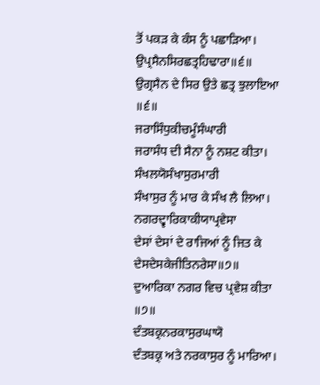ਤੋਂ ਪਕੜ ਕੇ ਕੰਸ ਨੂੰ ਪਛਾੜਿਆ।
ਉਪ੍ਰਸੈਨਸਿਰਛਤ੍ਰਹਿਢਾਰਾ॥੬॥
ਉਗ੍ਰਸੈਨ ਦੇ ਸਿਰ ਉਤੇ ਛਤ੍ਰ ਝੁਲਾਇਆ ॥੬॥
ਜਰਾਸਿੰਧੁਕੀਚਮੂੰਸੰਘਾਰੀ
ਜਰਾਸੰਧ ਦੀ ਸੈਨਾ ਨੂੰ ਨਸ਼ਟ ਕੀਤਾ।
ਸੰਖਲਯੋਸੰਖਾਸੁਰਮਾਰੀ
ਸੰਖਾਸੁਰ ਨੂੰ ਮਾਰ ਕੇ ਸੰਖ ਲੈ ਲਿਆ।
ਨਗਰਦ੍ਵਾਰਿਕਾਕੀਯਾਪ੍ਰਵੇਸਾ
ਦੇਸਾਂ ਦੇਸਾਂ ਦੇ ਰਾਜਿਆਂ ਨੂੰ ਜਿਤ ਕੇ
ਦੇਸਦੇਸਕੇਜੀਤਿਨਰੇਸਾ॥੭॥
ਦੁਆਰਿਕਾ ਨਗਰ ਵਿਚ ਪ੍ਰਵੇਸ਼ ਕੀਤਾ ॥੭॥
ਦੰਤਬਕ੍ਰਨਰਕਾਸੁਰਘਾਯੋ
ਦੰਤਬਕ੍ਰ ਅਤੇ ਨਰਕਾਸੁਰ ਨੂੰ ਮਾਰਿਆ।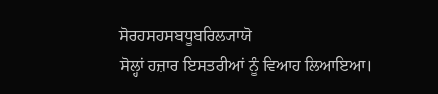ਸੋਰਹਸਹਸਬਧੂਬਰਿਲ੍ਯਾਯੋ
ਸੋਲ੍ਹਾਂ ਹਜ਼ਾਰ ਇਸਤਰੀਆਂ ਨੂੰ ਵਿਆਹ ਲਿਆਇਆ।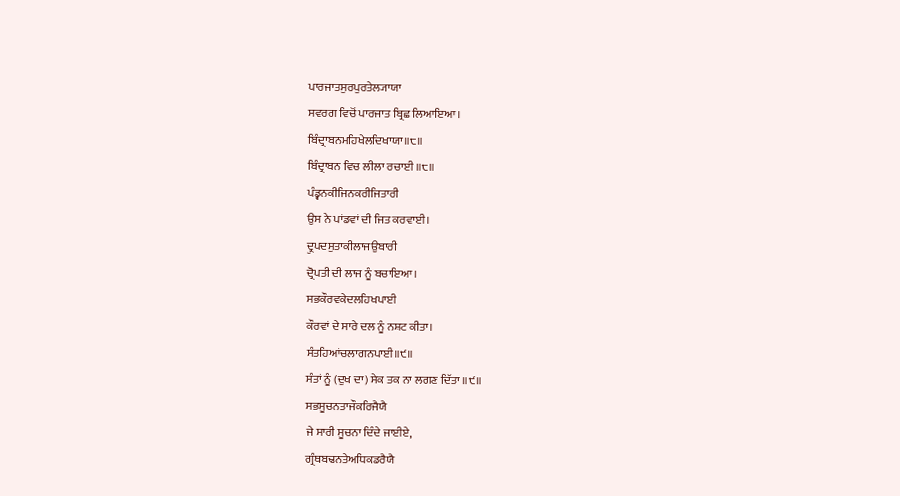ਪਾਰਜਾਤਸੁਰਪੁਰਤੇਲ੍ਯਾਯਾ
ਸਵਰਗ ਵਿਚੋਂ ਪਾਰਜਾਤ ਬ੍ਰਿਛ ਲਿਆਇਆ।
ਬਿੰਦ੍ਰਾਬਨਮਹਿਖੇਲਦਿਖਾਯਾ॥੮॥
ਬਿੰਦ੍ਰਾਬਨ ਵਿਚ ਲੀਲਾ ਰਚਾਈ ॥੮॥
ਪੰਡ੍ਵਨਕੀਜਿਨਕਰੀਜਿਤਾਰੀ
ਉਸ ਨੇ ਪਾਂਡਵਾਂ ਦੀ ਜਿਤ ਕਰਵਾਈ।
ਦ੍ਰੁਪਦਸੁਤਾਕੀਲਾਜਉਬਾਰੀ
ਦ੍ਰੋਪਤੀ ਦੀ ਲਾਜ ਨੂੰ ਬਚਾਇਆ।
ਸਭਕੌਰਵਕੇਦਲਹਿਖਪਾਈ
ਕੌਰਵਾਂ ਦੇ ਸਾਰੇ ਦਲ ਨੂੰ ਨਸ਼ਟ ਕੀਤਾ।
ਸੰਤਹਿਆਂਚਲਾਗਨਪਾਈ॥੯॥
ਸੰਤਾਂ ਨੂੰ (ਦੁਖ ਦਾ) ਸੇਕ ਤਕ ਨਾ ਲਗਣ ਦਿੱਤਾ ॥੯॥
ਸਭਸੂਚਨਤਾਜੌਕਰਿਜੈਯੈ
ਜੇ ਸਾਰੀ ਸੂਚਨਾ ਦਿੰਦੇ ਜਾਈਏ,
ਗ੍ਰੰਥਬਢਨਤੇਅਧਿਕਡਰੈਯੈ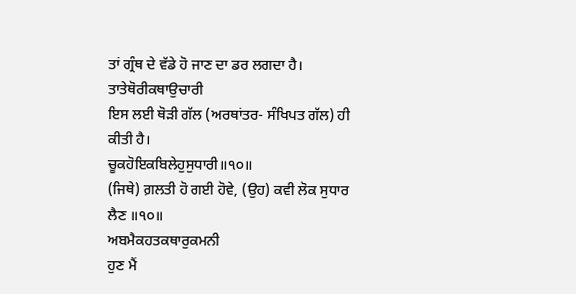ਤਾਂ ਗ੍ਰੰਥ ਦੇ ਵੱਡੇ ਹੋ ਜਾਣ ਦਾ ਡਰ ਲਗਦਾ ਹੈ।
ਤਾਤੇਥੋਰੀਕਥਾਉਚਾਰੀ
ਇਸ ਲਈ ਥੋੜੀ ਗੱਲ (ਅਰਥਾਂਤਰ- ਸੰਖਿਪਤ ਗੱਲ) ਹੀ ਕੀਤੀ ਹੈ।
ਚੂਕਹੋਇਕਬਿਲੇਹੁਸੁਧਾਰੀ॥੧੦॥
(ਜਿਥੇ) ਗ਼ਲਤੀ ਹੋ ਗਈ ਹੋਵੇ, (ਉਹ) ਕਵੀ ਲੋਕ ਸੁਧਾਰ ਲੈਣ ॥੧੦॥
ਅਬਮੈਕਹਤਕਥਾਰੁਕਮਨੀ
ਹੁਣ ਮੈਂ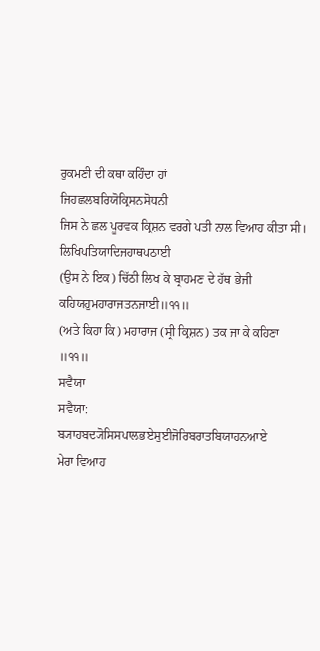ਰੁਕਮਣੀ ਦੀ ਕਥਾ ਕਹਿੰਦਾ ਹਾਂ
ਜਿਹਛਲਬਰਿਯੋਕ੍ਰਿਸਨਸੋਧਨੀ
ਜਿਸ ਨੇ ਛਲ ਪੂਰਵਕ ਕ੍ਰਿਸ਼ਨ ਵਰਗੇ ਪਤੀ ਨਾਲ ਵਿਆਹ ਕੀਤਾ ਸੀ।
ਲਿਖਿਪਤਿਯਾਦਿਜਹਾਥਪਠਾਈ
(ਉਸ ਨੇ ਇਕ) ਚਿੱਠੀ ਲਿਖ ਕੇ ਬ੍ਰਾਹਮਣ ਦੇ ਹੱਥ ਭੇਜੀ
ਕਹਿਯਹੁਮਹਾਰਾਜਤਨਜਾਈ॥੧੧॥
(ਅਤੇ ਕਿਹਾ ਕਿ) ਮਹਾਰਾਜ (ਸ੍ਰੀ ਕ੍ਰਿਸ਼ਨ) ਤਕ ਜਾ ਕੇ ਕਹਿਣਾ ॥੧੧॥
ਸਵੈਯਾ
ਸਵੈਯਾ:
ਬ੍ਯਾਹਬਦ੍ਯੋਸਿਸਪਾਲਭਏਸੁਈਜੋਰਿਬਰਾਤਬਿਯਾਹਨਆਏ
ਮੇਰਾ ਵਿਆਹ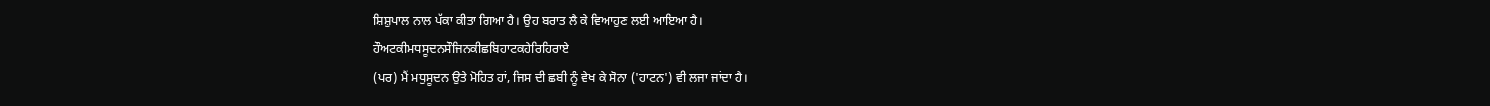ਸ਼ਿਸ਼ੁਪਾਲ ਨਾਲ ਪੱਕਾ ਕੀਤਾ ਗਿਆ ਹੈ। ਉਹ ਬਰਾਤ ਲੈ ਕੇ ਵਿਆਹੁਣ ਲਈ ਆਇਆ ਹੈ।
ਹੌਅਟਕੀਮਧਸੂਦਨਸੌਜਿਨਕੀਛਬਿਹਾਟਕਹੇਰਿਹਿਰਾਏ
(ਪਰ) ਮੈਂ ਮਧੁਸੂਦਨ ਉਤੇ ਮੋਹਿਤ ਹਾਂ, ਜਿਸ ਦੀ ਛਬੀ ਨੂੰ ਵੇਖ ਕੇ ਸੋਨਾ ('ਹਾਟਨ') ਵੀ ਲਜਾ ਜਾਂਦਾ ਹੈ।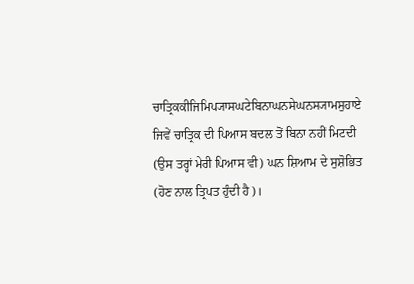ਚਾਤ੍ਰਿਕਕੀਜਿਮਿਪ੍ਯਾਸਘਟੇਬਿਨਾਘਨਸੇਘਨਸ੍ਯਾਮਸੁਹਾਏ
ਜਿਵੇਂ ਚਾਤ੍ਰਿਕ ਦੀ ਪਿਆਸ ਬਦਲ ਤੋਂ ਬਿਨਾ ਨਹੀਂ ਮਿਟਦੀ (ਉਸ ਤਰ੍ਹਾਂ ਮੇਰੀ ਪਿਆਸ ਵੀ) ਘਨ ਸ਼ਿਆਮ ਦੇ ਸੁਸ਼ੋਭਿਤ (ਹੋਣ ਨਾਲ ਤ੍ਰਿਪਤ ਹੁੰਦੀ ਹੈ)।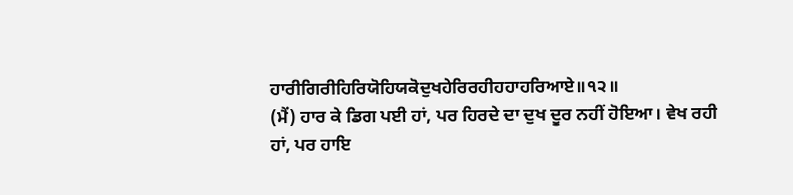ਹਾਰੀਗਿਰੀਹਿਰਿਯੋਹਿਯਕੋਦੁਖਹੇਰਿਰਹੀਹਹਾਹਰਿਆਏ॥੧੨॥
(ਮੈਂ) ਹਾਰ ਕੇ ਡਿਗ ਪਈ ਹਾਂ, ਪਰ ਹਿਰਦੇ ਦਾ ਦੁਖ ਦੂਰ ਨਹੀਂ ਹੋਇਆ। ਵੇਖ ਰਹੀ ਹਾਂ, ਪਰ ਹਾਇ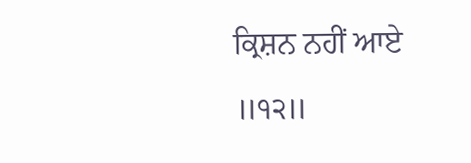ਕ੍ਰਿਸ਼ਨ ਨਹੀਂ ਆਏ ॥੧੨॥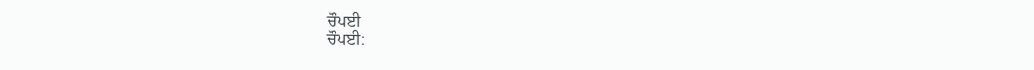ਚੌਪਈ
ਚੌਪਈ: